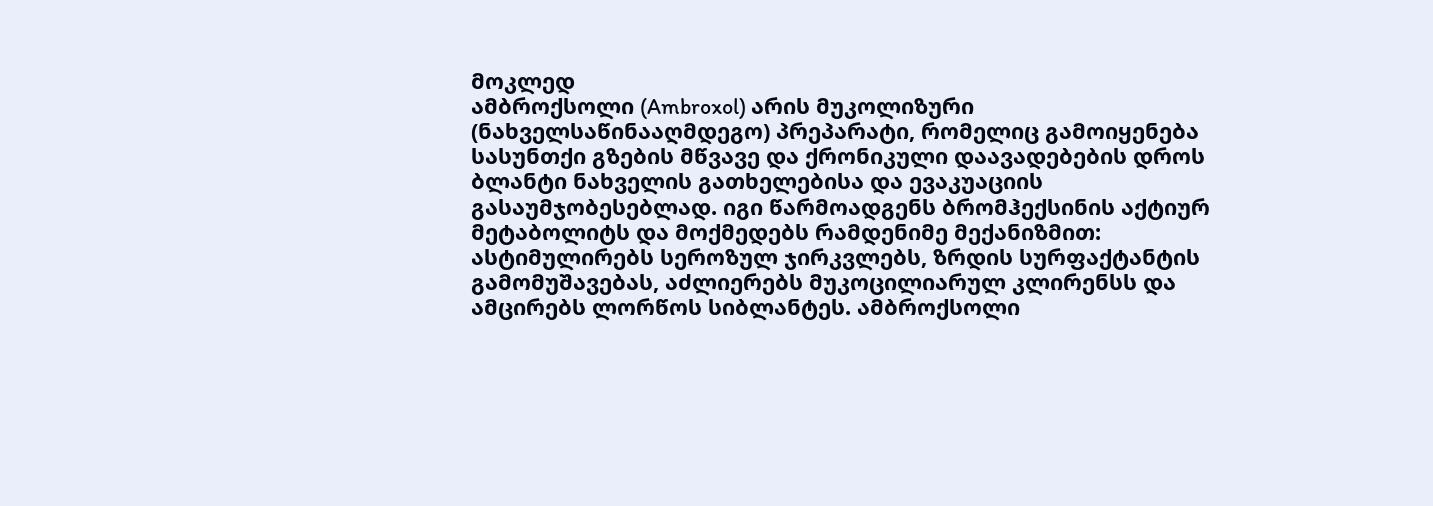მოკლედ
ამბროქსოლი (Ambroxol) არის მუკოლიზური (ნახველსაწინააღმდეგო) პრეპარატი, რომელიც გამოიყენება სასუნთქი გზების მწვავე და ქრონიკული დაავადებების დროს ბლანტი ნახველის გათხელებისა და ევაკუაციის გასაუმჯობესებლად. იგი წარმოადგენს ბრომჰექსინის აქტიურ მეტაბოლიტს და მოქმედებს რამდენიმე მექანიზმით: ასტიმულირებს სეროზულ ჯირკვლებს, ზრდის სურფაქტანტის გამომუშავებას, აძლიერებს მუკოცილიარულ კლირენსს და ამცირებს ლორწოს სიბლანტეს. ამბროქსოლი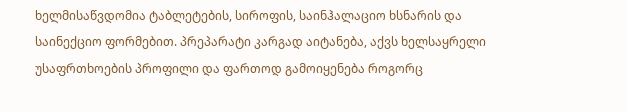ხელმისაწვდომია ტაბლეტების, სიროფის, საინჰალაციო ხსნარის და საინექციო ფორმებით. პრეპარატი კარგად აიტანება, აქვს ხელსაყრელი უსაფრთხოების პროფილი და ფართოდ გამოიყენება როგორც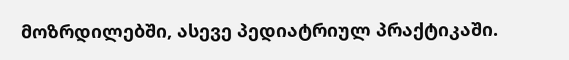მოზრდილებში, ასევე პედიატრიულ პრაქტიკაში.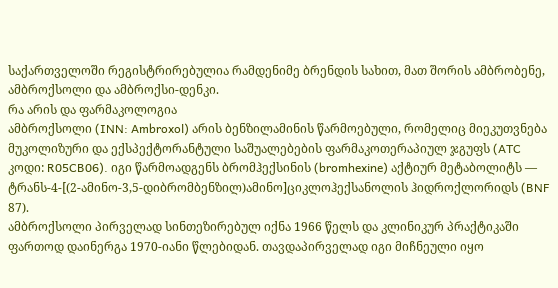საქართველოში რეგისტრირებულია რამდენიმე ბრენდის სახით, მათ შორის ამბრობენე, ამბროქსოლი და ამბროქსი-დენკი.
რა არის და ფარმაკოლოგია
ამბროქსოლი (INN: Ambroxol) არის ბენზილამინის წარმოებული, რომელიც მიეკუთვნება მუკოლიზური და ექსპექტორანტული საშუალებების ფარმაკოთერაპიულ ჯგუფს (ATC კოდი: R05CB06). იგი წარმოადგენს ბრომჰექსინის (bromhexine) აქტიურ მეტაბოლიტს — ტრანს-4-[(2-ამინო-3,5-დიბრომბენზილ)ამინო]ციკლოჰექსანოლის ჰიდროქლორიდს (BNF 87).
ამბროქსოლი პირველად სინთეზირებულ იქნა 1966 წელს და კლინიკურ პრაქტიკაში ფართოდ დაინერგა 1970-იანი წლებიდან. თავდაპირველად იგი მიჩნეული იყო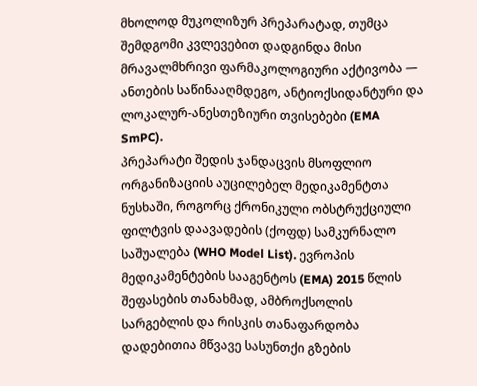მხოლოდ მუკოლიზურ პრეპარატად, თუმცა შემდგომი კვლევებით დადგინდა მისი მრავალმხრივი ფარმაკოლოგიური აქტივობა — ანთების საწინააღმდეგო, ანტიოქსიდანტური და ლოკალურ-ანესთეზიური თვისებები (EMA SmPC).
პრეპარატი შედის ჯანდაცვის მსოფლიო ორგანიზაციის აუცილებელ მედიკამენტთა ნუსხაში, როგორც ქრონიკული ობსტრუქციული ფილტვის დაავადების (ქოფდ) სამკურნალო საშუალება (WHO Model List). ევროპის მედიკამენტების სააგენტოს (EMA) 2015 წლის შეფასების თანახმად, ამბროქსოლის სარგებლის და რისკის თანაფარდობა დადებითია მწვავე სასუნთქი გზების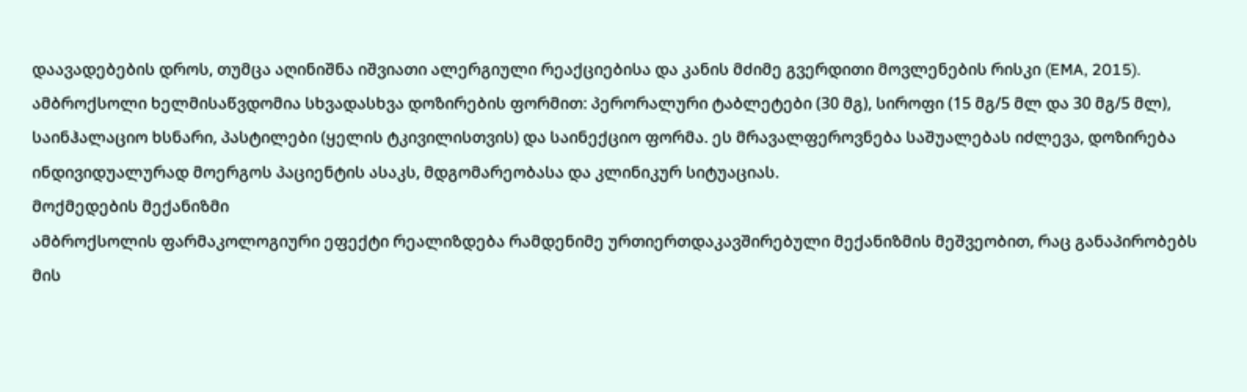დაავადებების დროს, თუმცა აღინიშნა იშვიათი ალერგიული რეაქციებისა და კანის მძიმე გვერდითი მოვლენების რისკი (EMA, 2015).
ამბროქსოლი ხელმისაწვდომია სხვადასხვა დოზირების ფორმით: პერორალური ტაბლეტები (30 მგ), სიროფი (15 მგ/5 მლ და 30 მგ/5 მლ), საინჰალაციო ხსნარი, პასტილები (ყელის ტკივილისთვის) და საინექციო ფორმა. ეს მრავალფეროვნება საშუალებას იძლევა, დოზირება ინდივიდუალურად მოერგოს პაციენტის ასაკს, მდგომარეობასა და კლინიკურ სიტუაციას.
მოქმედების მექანიზმი
ამბროქსოლის ფარმაკოლოგიური ეფექტი რეალიზდება რამდენიმე ურთიერთდაკავშირებული მექანიზმის მეშვეობით, რაც განაპირობებს მის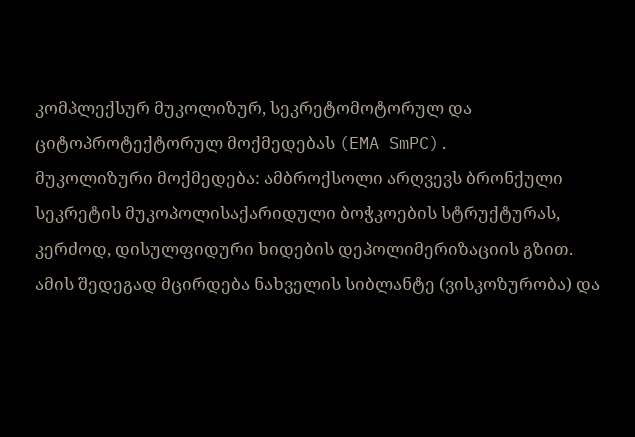კომპლექსურ მუკოლიზურ, სეკრეტომოტორულ და ციტოპროტექტორულ მოქმედებას (EMA SmPC).
მუკოლიზური მოქმედება: ამბროქსოლი არღვევს ბრონქული სეკრეტის მუკოპოლისაქარიდული ბოჭკოების სტრუქტურას, კერძოდ, დისულფიდური ხიდების დეპოლიმერიზაციის გზით. ამის შედეგად მცირდება ნახველის სიბლანტე (ვისკოზურობა) და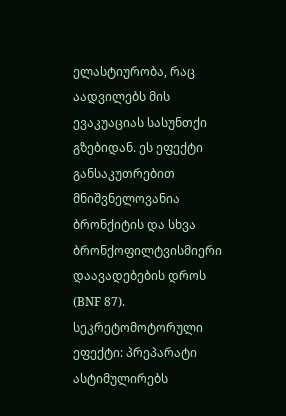ელასტიურობა, რაც აადვილებს მის ევაკუაციას სასუნთქი გზებიდან. ეს ეფექტი განსაკუთრებით მნიშვნელოვანია ბრონქიტის და სხვა ბრონქოფილტვისმიერი დაავადებების დროს (BNF 87).
სეკრეტომოტორული ეფექტი: პრეპარატი ასტიმულირებს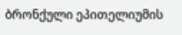ბრონქული ეპითელიუმის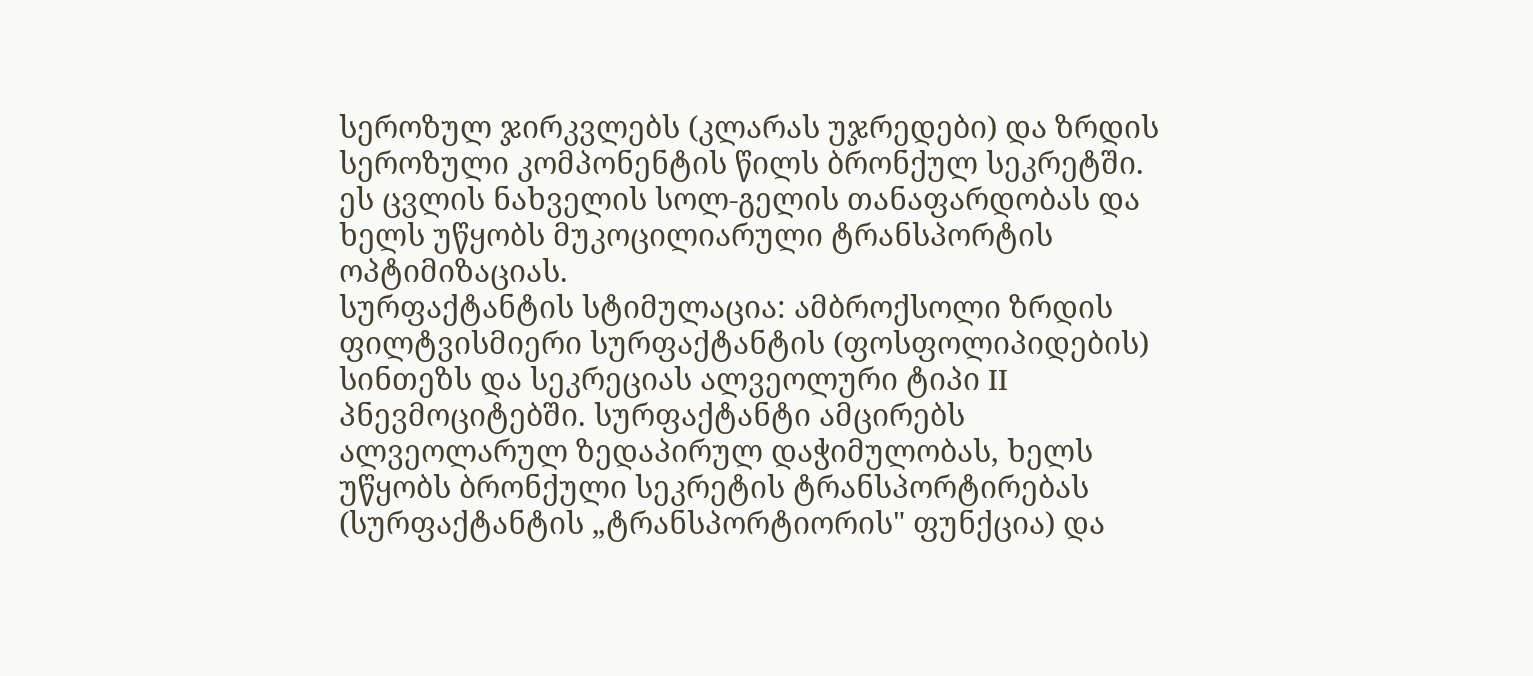სეროზულ ჯირკვლებს (კლარას უჯრედები) და ზრდის სეროზული კომპონენტის წილს ბრონქულ სეკრეტში. ეს ცვლის ნახველის სოლ-გელის თანაფარდობას და ხელს უწყობს მუკოცილიარული ტრანსპორტის ოპტიმიზაციას.
სურფაქტანტის სტიმულაცია: ამბროქსოლი ზრდის ფილტვისმიერი სურფაქტანტის (ფოსფოლიპიდების) სინთეზს და სეკრეციას ალვეოლური ტიპი II პნევმოციტებში. სურფაქტანტი ამცირებს ალვეოლარულ ზედაპირულ დაჭიმულობას, ხელს უწყობს ბრონქული სეკრეტის ტრანსპორტირებას (სურფაქტანტის „ტრანსპორტიორის" ფუნქცია) და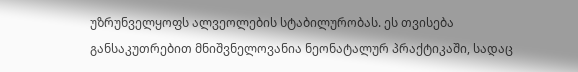უზრუნველყოფს ალვეოლების სტაბილურობას. ეს თვისება განსაკუთრებით მნიშვნელოვანია ნეონატალურ პრაქტიკაში, სადაც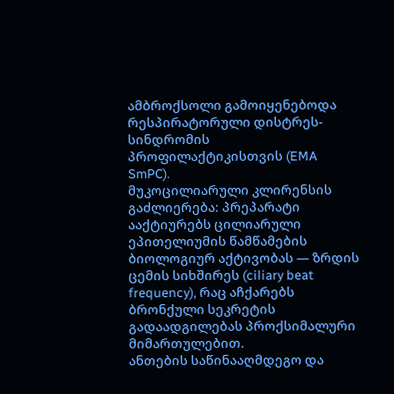ამბროქსოლი გამოიყენებოდა რესპირატორული დისტრეს-სინდრომის პროფილაქტიკისთვის (EMA SmPC).
მუკოცილიარული კლირენსის გაძლიერება: პრეპარატი ააქტიურებს ცილიარული ეპითელიუმის წამწამების ბიოლოგიურ აქტივობას — ზრდის ცემის სიხშირეს (ciliary beat frequency), რაც აჩქარებს ბრონქული სეკრეტის გადაადგილებას პროქსიმალური მიმართულებით.
ანთების საწინააღმდეგო და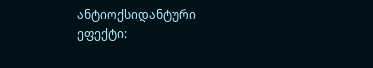ანტიოქსიდანტური ეფექტი: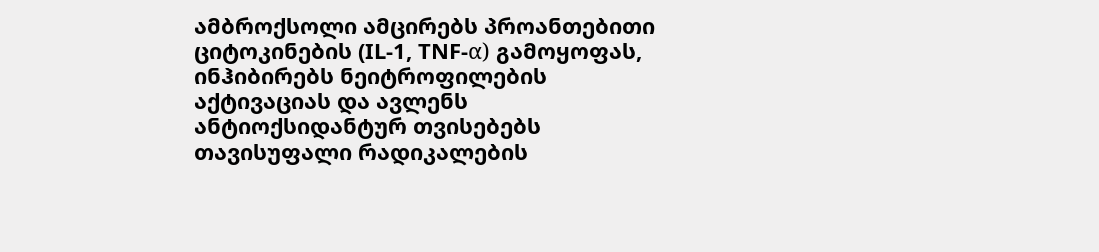ამბროქსოლი ამცირებს პროანთებითი ციტოკინების (IL-1, TNF-α) გამოყოფას, ინჰიბირებს ნეიტროფილების აქტივაციას და ავლენს ანტიოქსიდანტურ თვისებებს თავისუფალი რადიკალების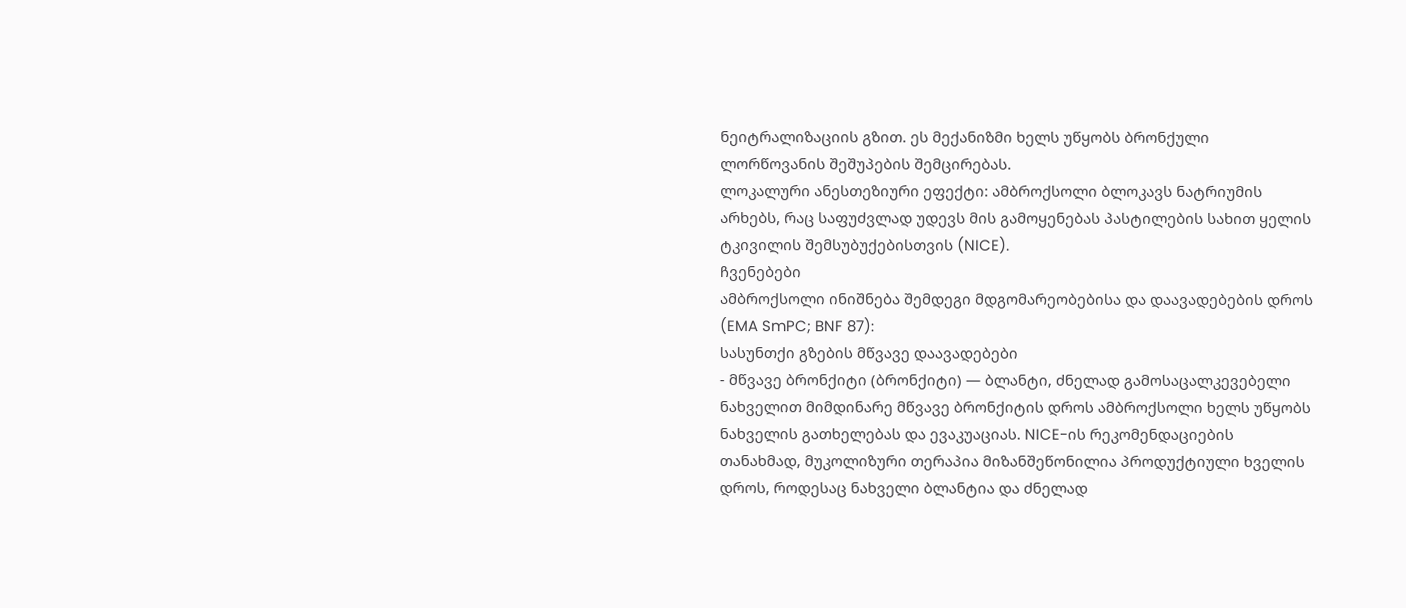ნეიტრალიზაციის გზით. ეს მექანიზმი ხელს უწყობს ბრონქული ლორწოვანის შეშუპების შემცირებას.
ლოკალური ანესთეზიური ეფექტი: ამბროქსოლი ბლოკავს ნატრიუმის არხებს, რაც საფუძვლად უდევს მის გამოყენებას პასტილების სახით ყელის ტკივილის შემსუბუქებისთვის (NICE).
ჩვენებები
ამბროქსოლი ინიშნება შემდეგი მდგომარეობებისა და დაავადებების დროს (EMA SmPC; BNF 87):
სასუნთქი გზების მწვავე დაავადებები
- მწვავე ბრონქიტი (ბრონქიტი) — ბლანტი, ძნელად გამოსაცალკევებელი ნახველით მიმდინარე მწვავე ბრონქიტის დროს ამბროქსოლი ხელს უწყობს ნახველის გათხელებას და ევაკუაციას. NICE-ის რეკომენდაციების თანახმად, მუკოლიზური თერაპია მიზანშეწონილია პროდუქტიული ხველის დროს, როდესაც ნახველი ბლანტია და ძნელად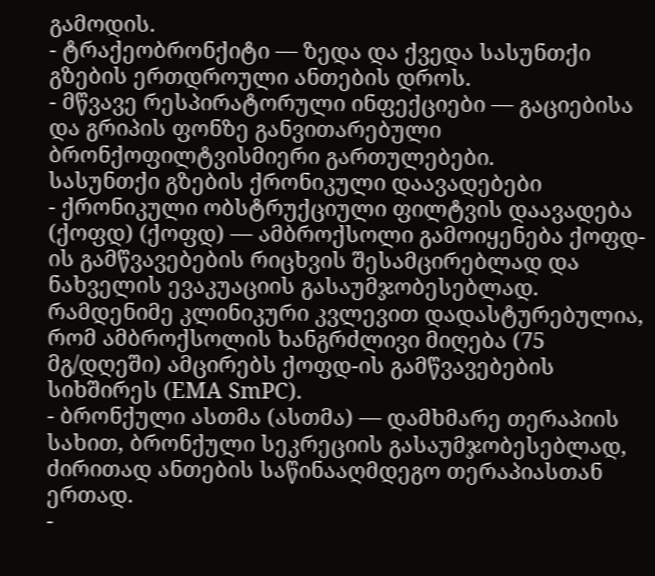გამოდის.
- ტრაქეობრონქიტი — ზედა და ქვედა სასუნთქი გზების ერთდროული ანთების დროს.
- მწვავე რესპირატორული ინფექციები — გაციებისა და გრიპის ფონზე განვითარებული ბრონქოფილტვისმიერი გართულებები.
სასუნთქი გზების ქრონიკული დაავადებები
- ქრონიკული ობსტრუქციული ფილტვის დაავადება (ქოფდ) (ქოფდ) — ამბროქსოლი გამოიყენება ქოფდ-ის გამწვავებების რიცხვის შესამცირებლად და ნახველის ევაკუაციის გასაუმჯობესებლად. რამდენიმე კლინიკური კვლევით დადასტურებულია, რომ ამბროქსოლის ხანგრძლივი მიღება (75 მგ/დღეში) ამცირებს ქოფდ-ის გამწვავებების სიხშირეს (EMA SmPC).
- ბრონქული ასთმა (ასთმა) — დამხმარე თერაპიის სახით, ბრონქული სეკრეციის გასაუმჯობესებლად, ძირითად ანთების საწინააღმდეგო თერაპიასთან ერთად.
-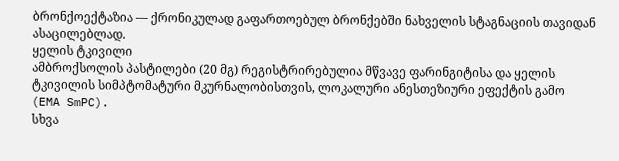ბრონქოექტაზია — ქრონიკულად გაფართოებულ ბრონქებში ნახველის სტაგნაციის თავიდან ასაცილებლად.
ყელის ტკივილი
ამბროქსოლის პასტილები (20 მგ) რეგისტრირებულია მწვავე ფარინგიტისა და ყელის ტკივილის სიმპტომატური მკურნალობისთვის, ლოკალური ანესთეზიური ეფექტის გამო (EMA SmPC).
სხვა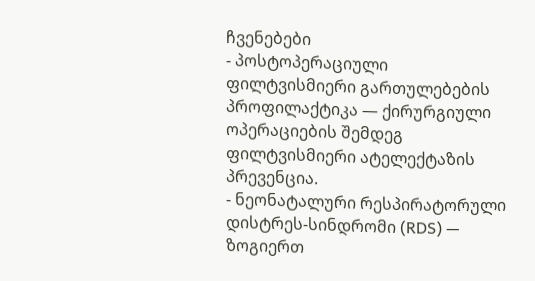ჩვენებები
- პოსტოპერაციული ფილტვისმიერი გართულებების პროფილაქტიკა — ქირურგიული ოპერაციების შემდეგ ფილტვისმიერი ატელექტაზის პრევენცია.
- ნეონატალური რესპირატორული დისტრეს-სინდრომი (RDS) — ზოგიერთ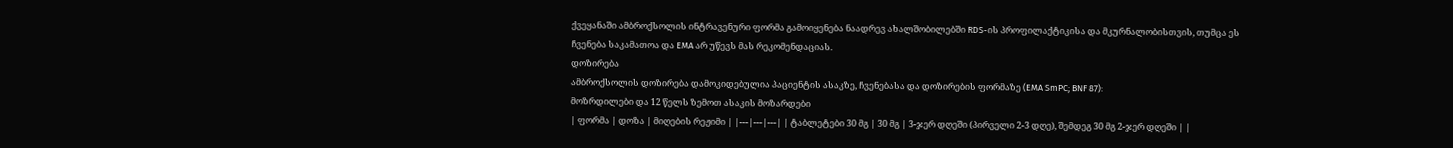ქვეყანაში ამბროქსოლის ინტრავენური ფორმა გამოიყენება ნაადრევ ახალშობილებში RDS-ის პროფილაქტიკისა და მკურნალობისთვის, თუმცა ეს ჩვენება საკამათოა და EMA არ უწევს მას რეკომენდაციას.
დოზირება
ამბროქსოლის დოზირება დამოკიდებულია პაციენტის ასაკზე, ჩვენებასა და დოზირების ფორმაზე (EMA SmPC; BNF 87):
მოზრდილები და 12 წელს ზემოთ ასაკის მოზარდები
| ფორმა | დოზა | მიღების რეჟიმი | |---|---|---| | ტაბლეტები 30 მგ | 30 მგ | 3-ჯერ დღეში (პირველი 2-3 დღე), შემდეგ 30 მგ 2-ჯერ დღეში | |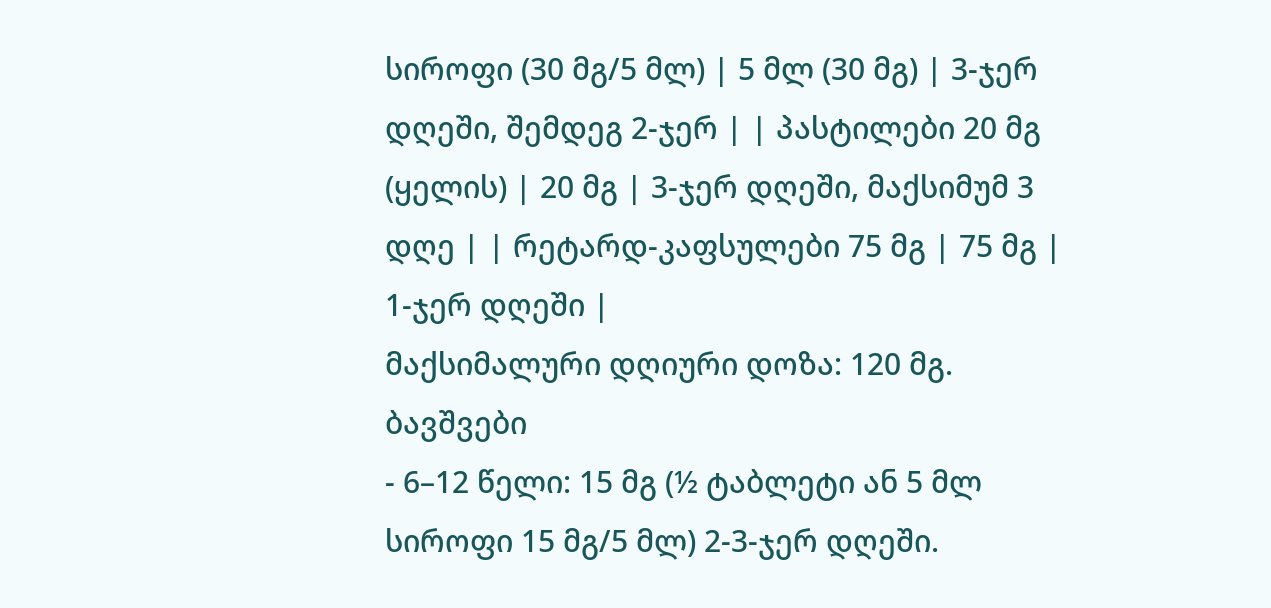სიროფი (30 მგ/5 მლ) | 5 მლ (30 მგ) | 3-ჯერ დღეში, შემდეგ 2-ჯერ | | პასტილები 20 მგ (ყელის) | 20 მგ | 3-ჯერ დღეში, მაქსიმუმ 3 დღე | | რეტარდ-კაფსულები 75 მგ | 75 მგ | 1-ჯერ დღეში |
მაქსიმალური დღიური დოზა: 120 მგ.
ბავშვები
- 6–12 წელი: 15 მგ (½ ტაბლეტი ან 5 მლ სიროფი 15 მგ/5 მლ) 2-3-ჯერ დღეში.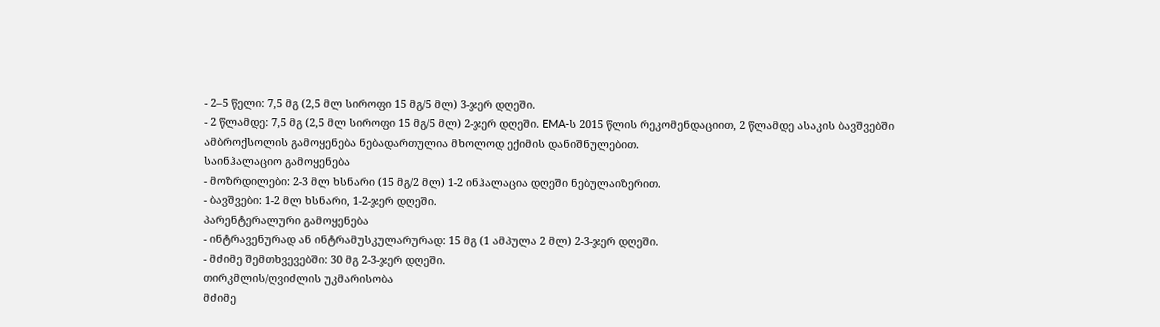- 2–5 წელი: 7,5 მგ (2,5 მლ სიროფი 15 მგ/5 მლ) 3-ჯერ დღეში.
- 2 წლამდე: 7,5 მგ (2,5 მლ სიროფი 15 მგ/5 მლ) 2-ჯერ დღეში. EMA-ს 2015 წლის რეკომენდაციით, 2 წლამდე ასაკის ბავშვებში ამბროქსოლის გამოყენება ნებადართულია მხოლოდ ექიმის დანიშნულებით.
საინჰალაციო გამოყენება
- მოზრდილები: 2-3 მლ ხსნარი (15 მგ/2 მლ) 1-2 ინჰალაცია დღეში ნებულაიზერით.
- ბავშვები: 1-2 მლ ხსნარი, 1-2-ჯერ დღეში.
პარენტერალური გამოყენება
- ინტრავენურად ან ინტრამუსკულარურად: 15 მგ (1 ამპულა 2 მლ) 2-3-ჯერ დღეში.
- მძიმე შემთხვევებში: 30 მგ 2-3-ჯერ დღეში.
თირკმლის/ღვიძლის უკმარისობა
მძიმე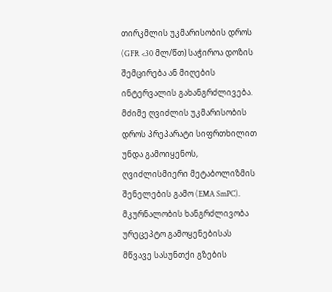თირკმლის უკმარისობის დროს (GFR <30 მლ/წთ) საჭიროა დოზის შემცირება ან მიღების ინტერვალის გახანგრძლივება. მძიმე ღვიძლის უკმარისობის დროს პრეპარატი სიფრთხილით უნდა გამოიყენოს, ღვიძლისმიერი მეტაბოლიზმის შენელების გამო (EMA SmPC).
მკურნალობის ხანგრძლივობა
ურეცეპტო გამოყენებისას მწვავე სასუნთქი გზების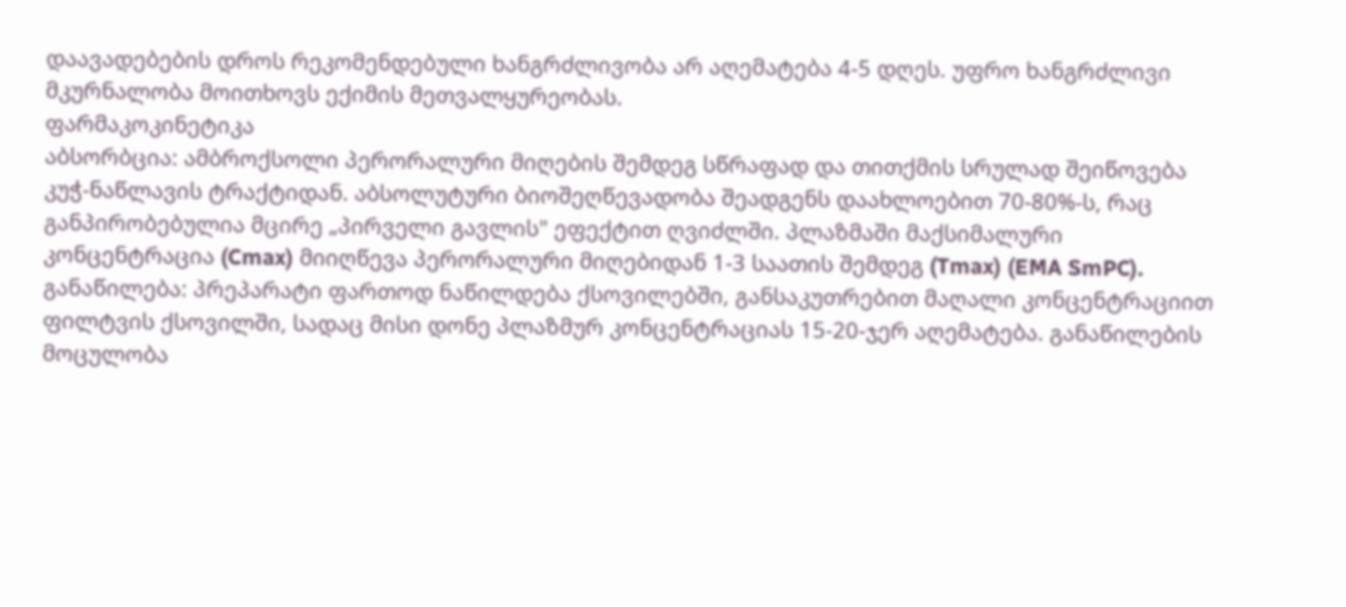დაავადებების დროს რეკომენდებული ხანგრძლივობა არ აღემატება 4-5 დღეს. უფრო ხანგრძლივი მკურნალობა მოითხოვს ექიმის მეთვალყურეობას.
ფარმაკოკინეტიკა
აბსორბცია: ამბროქსოლი პერორალური მიღების შემდეგ სწრაფად და თითქმის სრულად შეიწოვება კუჭ-ნაწლავის ტრაქტიდან. აბსოლუტური ბიოშეღწევადობა შეადგენს დაახლოებით 70-80%-ს, რაც განპირობებულია მცირე „პირველი გავლის" ეფექტით ღვიძლში. პლაზმაში მაქსიმალური კონცენტრაცია (Cmax) მიიღწევა პერორალური მიღებიდან 1-3 საათის შემდეგ (Tmax) (EMA SmPC).
განაწილება: პრეპარატი ფართოდ ნაწილდება ქსოვილებში, განსაკუთრებით მაღალი კონცენტრაციით ფილტვის ქსოვილში, სადაც მისი დონე პლაზმურ კონცენტრაციას 15-20-ჯერ აღემატება. განაწილების მოცულობა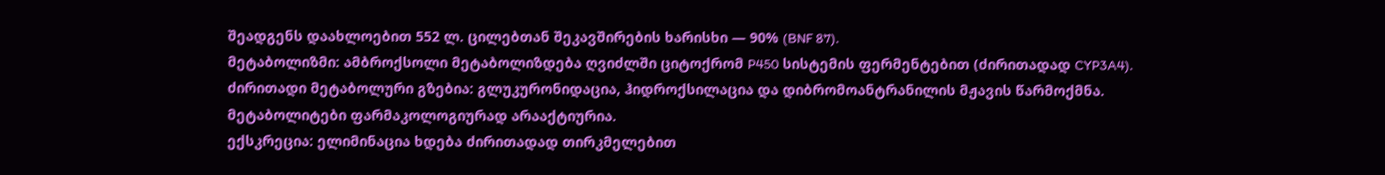შეადგენს დაახლოებით 552 ლ. ცილებთან შეკავშირების ხარისხი — 90% (BNF 87).
მეტაბოლიზმი: ამბროქსოლი მეტაბოლიზდება ღვიძლში ციტოქრომ P450 სისტემის ფერმენტებით (ძირითადად CYP3A4). ძირითადი მეტაბოლური გზებია: გლუკურონიდაცია, ჰიდროქსილაცია და დიბრომოანტრანილის მჟავის წარმოქმნა. მეტაბოლიტები ფარმაკოლოგიურად არააქტიურია.
ექსკრეცია: ელიმინაცია ხდება ძირითადად თირკმელებით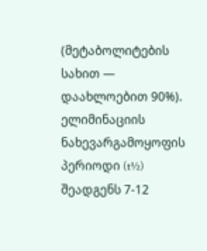(მეტაბოლიტების სახით — დაახლოებით 90%). ელიმინაციის ნახევარგამოყოფის პერიოდი (t½) შეადგენს 7-12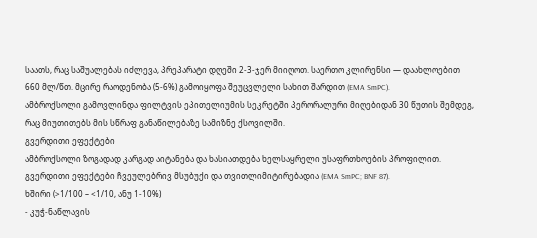საათს, რაც საშუალებას იძლევა, პრეპარატი დღეში 2-3-ჯერ მიიღოთ. საერთო კლირენსი — დაახლოებით 660 მლ/წთ. მცირე რაოდენობა (5-6%) გამოიყოფა შეუცვლელი სახით შარდით (EMA SmPC).
ამბროქსოლი გამოვლინდა ფილტვის ეპითელიუმის სეკრეტში პერორალური მიღებიდან 30 წუთის შემდეგ, რაც მიუთითებს მის სწრაფ განაწილებაზე სამიზნე ქსოვილში.
გვერდითი ეფექტები
ამბროქსოლი ზოგადად კარგად აიტანება და ხასიათდება ხელსაყრელი უსაფრთხოების პროფილით. გვერდითი ეფექტები ჩვეულებრივ მსუბუქი და თვითლიმიტირებადია (EMA SmPC; BNF 87).
ხშირი (>1/100 – <1/10, ანუ 1-10%)
- კუჭ-ნაწლავის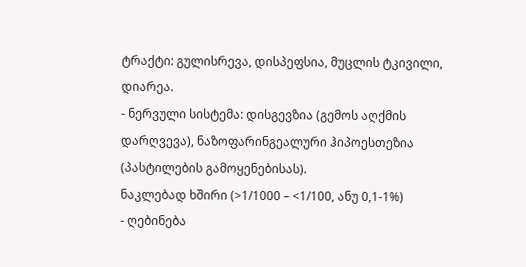ტრაქტი: გულისრევა, დისპეფსია, მუცლის ტკივილი, დიარეა.
- ნერვული სისტემა: დისგევზია (გემოს აღქმის დარღვევა), ნაზოფარინგეალური ჰიპოესთეზია (პასტილების გამოყენებისას).
ნაკლებად ხშირი (>1/1000 – <1/100, ანუ 0,1-1%)
- ღებინება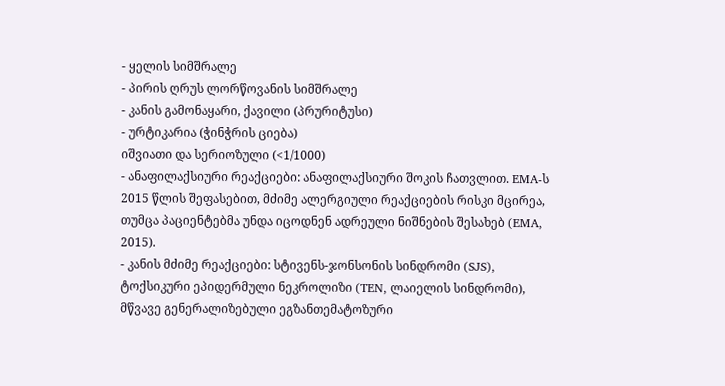- ყელის სიმშრალე
- პირის ღრუს ლორწოვანის სიმშრალე
- კანის გამონაყარი, ქავილი (პრურიტუსი)
- ურტიკარია (ჭინჭრის ციება)
იშვიათი და სერიოზული (<1/1000)
- ანაფილაქსიური რეაქციები: ანაფილაქსიური შოკის ჩათვლით. EMA-ს 2015 წლის შეფასებით, მძიმე ალერგიული რეაქციების რისკი მცირეა, თუმცა პაციენტებმა უნდა იცოდნენ ადრეული ნიშნების შესახებ (EMA, 2015).
- კანის მძიმე რეაქციები: სტივენს-ჯონსონის სინდრომი (SJS), ტოქსიკური ეპიდერმული ნეკროლიზი (TEN, ლაიელის სინდრომი), მწვავე გენერალიზებული ეგზანთემატოზური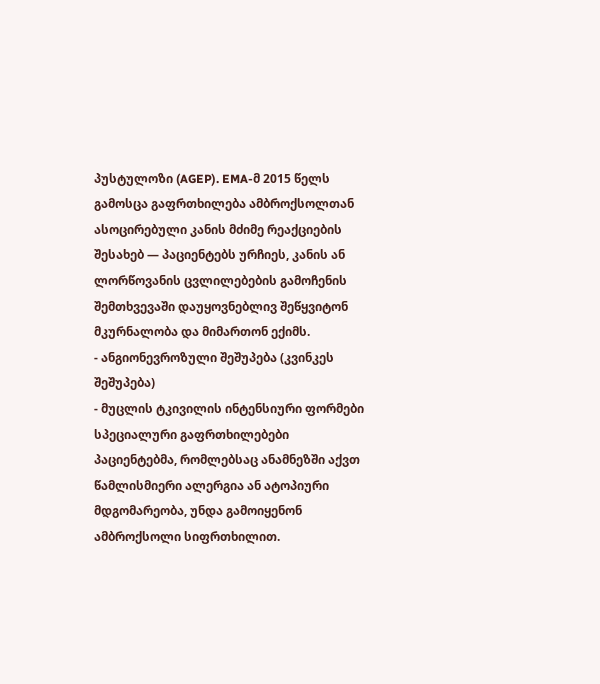პუსტულოზი (AGEP). EMA-მ 2015 წელს გამოსცა გაფრთხილება ამბროქსოლთან ასოცირებული კანის მძიმე რეაქციების შესახებ — პაციენტებს ურჩიეს, კანის ან ლორწოვანის ცვლილებების გამოჩენის შემთხვევაში დაუყოვნებლივ შეწყვიტონ მკურნალობა და მიმართონ ექიმს.
- ანგიონევროზული შეშუპება (კვინკეს შეშუპება)
- მუცლის ტკივილის ინტენსიური ფორმები
სპეციალური გაფრთხილებები
პაციენტებმა, რომლებსაც ანამნეზში აქვთ წამლისმიერი ალერგია ან ატოპიური მდგომარეობა, უნდა გამოიყენონ ამბროქსოლი სიფრთხილით.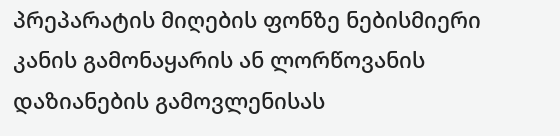პრეპარატის მიღების ფონზე ნებისმიერი კანის გამონაყარის ან ლორწოვანის დაზიანების გამოვლენისას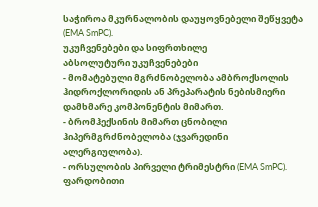საჭიროა მკურნალობის დაუყოვნებელი შეწყვეტა (EMA SmPC).
უკუჩვენებები და სიფრთხილე
აბსოლუტური უკუჩვენებები
- მომატებული მგრძნობელობა ამბროქსოლის ჰიდროქლორიდის ან პრეპარატის ნებისმიერი დამხმარე კომპონენტის მიმართ.
- ბრომჰექსინის მიმართ ცნობილი ჰიპერმგრძნობელობა (ჯვარედინი ალერგიულობა).
- ორსულობის პირველი ტრიმესტრი (EMA SmPC).
ფარდობითი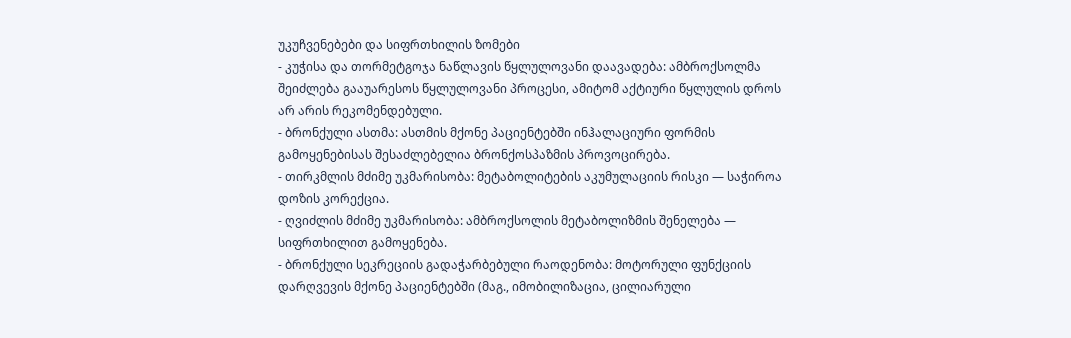უკუჩვენებები და სიფრთხილის ზომები
- კუჭისა და თორმეტგოჯა ნაწლავის წყლულოვანი დაავადება: ამბროქსოლმა შეიძლება გააუარესოს წყლულოვანი პროცესი, ამიტომ აქტიური წყლულის დროს არ არის რეკომენდებული.
- ბრონქული ასთმა: ასთმის მქონე პაციენტებში ინჰალაციური ფორმის გამოყენებისას შესაძლებელია ბრონქოსპაზმის პროვოცირება.
- თირკმლის მძიმე უკმარისობა: მეტაბოლიტების აკუმულაციის რისკი — საჭიროა დოზის კორექცია.
- ღვიძლის მძიმე უკმარისობა: ამბროქსოლის მეტაბოლიზმის შენელება — სიფრთხილით გამოყენება.
- ბრონქული სეკრეციის გადაჭარბებული რაოდენობა: მოტორული ფუნქციის დარღვევის მქონე პაციენტებში (მაგ., იმობილიზაცია, ცილიარული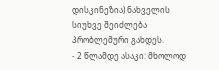დისკინეზია) ნახველის სიუხვე შეიძლება პრობლემური გახდეს.
- 2 წლამდე ასაკი: მხოლოდ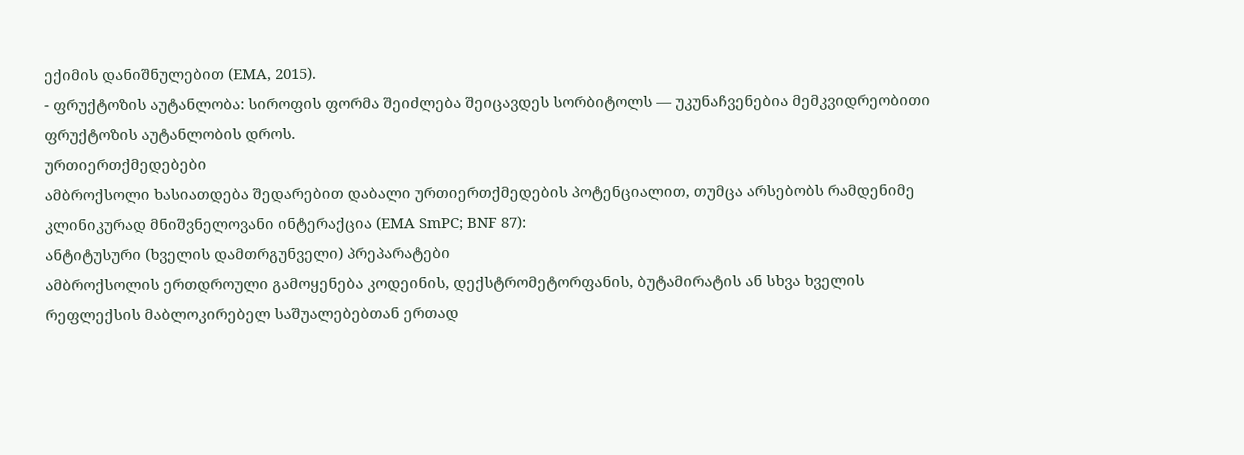ექიმის დანიშნულებით (EMA, 2015).
- ფრუქტოზის აუტანლობა: სიროფის ფორმა შეიძლება შეიცავდეს სორბიტოლს — უკუნაჩვენებია მემკვიდრეობითი ფრუქტოზის აუტანლობის დროს.
ურთიერთქმედებები
ამბროქსოლი ხასიათდება შედარებით დაბალი ურთიერთქმედების პოტენციალით, თუმცა არსებობს რამდენიმე კლინიკურად მნიშვნელოვანი ინტერაქცია (EMA SmPC; BNF 87):
ანტიტუსური (ხველის დამთრგუნველი) პრეპარატები
ამბროქსოლის ერთდროული გამოყენება კოდეინის, დექსტრომეტორფანის, ბუტამირატის ან სხვა ხველის რეფლექსის მაბლოკირებელ საშუალებებთან ერთად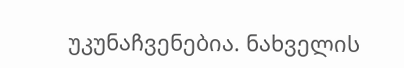უკუნაჩვენებია. ნახველის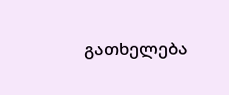გათხელება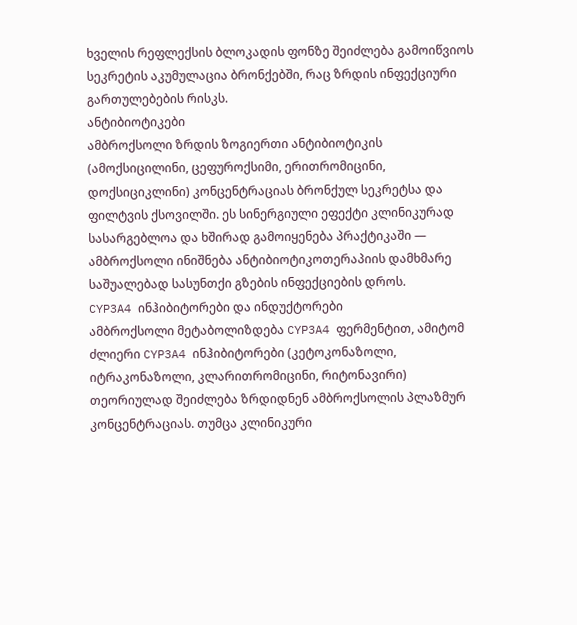ხველის რეფლექსის ბლოკადის ფონზე შეიძლება გამოიწვიოს სეკრეტის აკუმულაცია ბრონქებში, რაც ზრდის ინფექციური გართულებების რისკს.
ანტიბიოტიკები
ამბროქსოლი ზრდის ზოგიერთი ანტიბიოტიკის (ამოქსიცილინი, ცეფუროქსიმი, ერითრომიცინი, დოქსიციკლინი) კონცენტრაციას ბრონქულ სეკრეტსა და ფილტვის ქსოვილში. ეს სინერგიული ეფექტი კლინიკურად სასარგებლოა და ხშირად გამოიყენება პრაქტიკაში — ამბროქსოლი ინიშნება ანტიბიოტიკოთერაპიის დამხმარე საშუალებად სასუნთქი გზების ინფექციების დროს.
CYP3A4 ინჰიბიტორები და ინდუქტორები
ამბროქსოლი მეტაბოლიზდება CYP3A4 ფერმენტით, ამიტომ ძლიერი CYP3A4 ინჰიბიტორები (კეტოკონაზოლი, იტრაკონაზოლი, კლარითრომიცინი, რიტონავირი) თეორიულად შეიძლება ზრდიდნენ ამბროქსოლის პლაზმურ კონცენტრაციას. თუმცა კლინიკური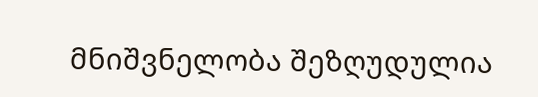მნიშვნელობა შეზღუდულია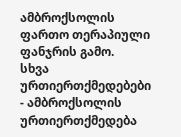ამბროქსოლის ფართო თერაპიული ფანჯრის გამო.
სხვა ურთიერთქმედებები
- ამბროქსოლის ურთიერთქმედება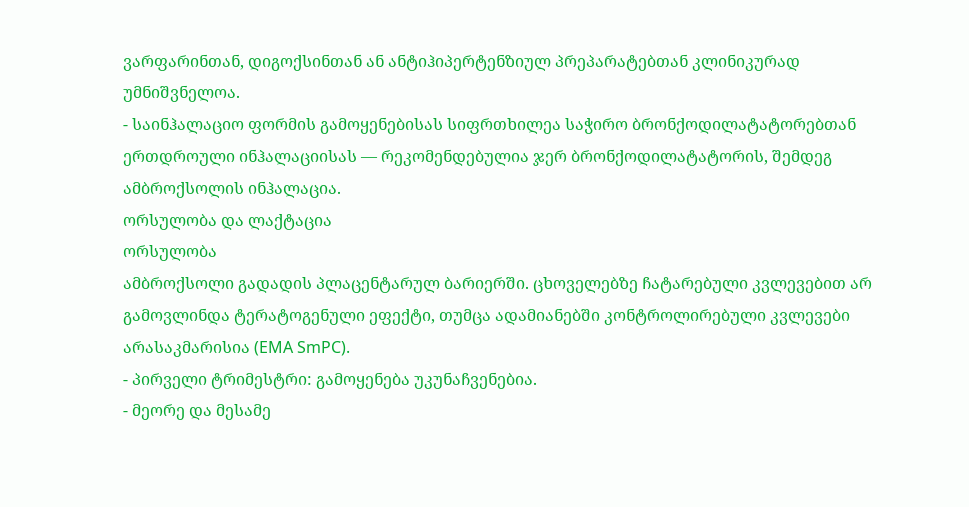ვარფარინთან, დიგოქსინთან ან ანტიჰიპერტენზიულ პრეპარატებთან კლინიკურად უმნიშვნელოა.
- საინჰალაციო ფორმის გამოყენებისას სიფრთხილეა საჭირო ბრონქოდილატატორებთან ერთდროული ინჰალაციისას — რეკომენდებულია ჯერ ბრონქოდილატატორის, შემდეგ ამბროქსოლის ინჰალაცია.
ორსულობა და ლაქტაცია
ორსულობა
ამბროქსოლი გადადის პლაცენტარულ ბარიერში. ცხოველებზე ჩატარებული კვლევებით არ გამოვლინდა ტერატოგენული ეფექტი, თუმცა ადამიანებში კონტროლირებული კვლევები არასაკმარისია (EMA SmPC).
- პირველი ტრიმესტრი: გამოყენება უკუნაჩვენებია.
- მეორე და მესამე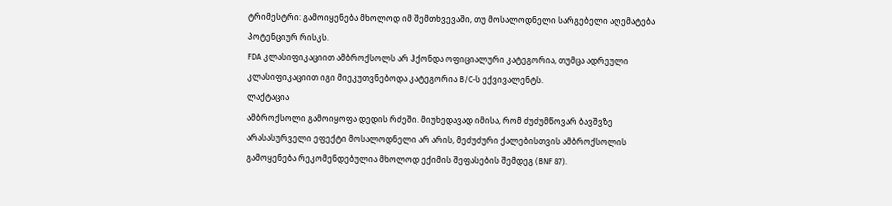ტრიმესტრი: გამოიყენება მხოლოდ იმ შემთხვევაში, თუ მოსალოდნელი სარგებელი აღემატება პოტენციურ რისკს.
FDA კლასიფიკაციით ამბროქსოლს არ ჰქონდა ოფიციალური კატეგორია, თუმცა ადრეული კლასიფიკაციით იგი მიეკუთვნებოდა კატეგორია B/C-ს ექვივალენტს.
ლაქტაცია
ამბროქსოლი გამოიყოფა დედის რძეში. მიუხედავად იმისა, რომ ძუძუმწოვარ ბავშვზე არასასურველი ეფექტი მოსალოდნელი არ არის, მეძუძური ქალებისთვის ამბროქსოლის გამოყენება რეკომენდებულია მხოლოდ ექიმის შეფასების შემდეგ (BNF 87).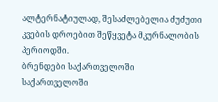ალტერნატიულად, შესაძლებელია ძუძუთი კვების დროებით შეწყვეტა მკურნალობის პერიოდში.
ბრენდები საქართველოში
საქართველოში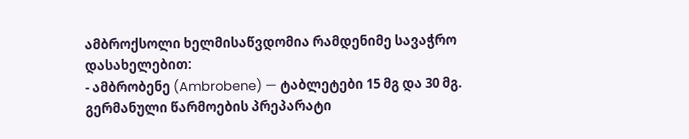ამბროქსოლი ხელმისაწვდომია რამდენიმე სავაჭრო დასახელებით:
- ამბრობენე (Ambrobene) — ტაბლეტები 15 მგ და 30 მგ. გერმანული წარმოების პრეპარატი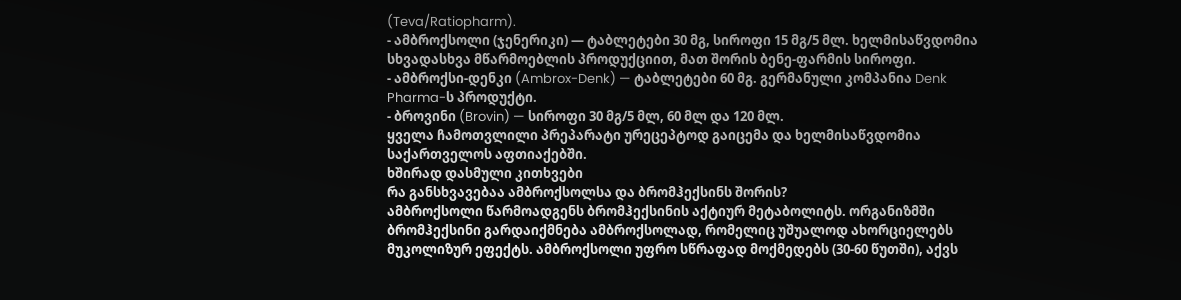(Teva/Ratiopharm).
- ამბროქსოლი (ჯენერიკი) — ტაბლეტები 30 მგ, სიროფი 15 მგ/5 მლ. ხელმისაწვდომია სხვადასხვა მწარმოებლის პროდუქციით, მათ შორის ბენე-ფარმის სიროფი.
- ამბროქსი-დენკი (Ambrox-Denk) — ტაბლეტები 60 მგ. გერმანული კომპანია Denk Pharma-ს პროდუქტი.
- ბროვინი (Brovin) — სიროფი 30 მგ/5 მლ, 60 მლ და 120 მლ.
ყველა ჩამოთვლილი პრეპარატი ურეცეპტოდ გაიცემა და ხელმისაწვდომია საქართველოს აფთიაქებში.
ხშირად დასმული კითხვები
რა განსხვავებაა ამბროქსოლსა და ბრომჰექსინს შორის?
ამბროქსოლი წარმოადგენს ბრომჰექსინის აქტიურ მეტაბოლიტს. ორგანიზმში ბრომჰექსინი გარდაიქმნება ამბროქსოლად, რომელიც უშუალოდ ახორციელებს მუკოლიზურ ეფექტს. ამბროქსოლი უფრო სწრაფად მოქმედებს (30-60 წუთში), აქვს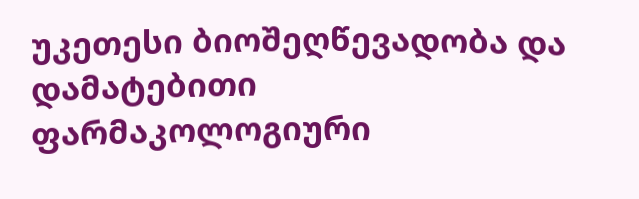უკეთესი ბიოშეღწევადობა და დამატებითი ფარმაკოლოგიური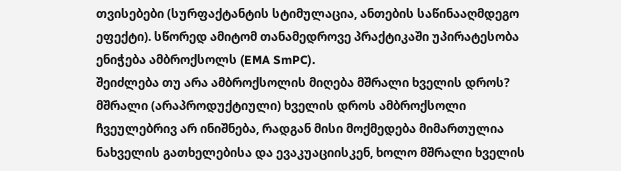თვისებები (სურფაქტანტის სტიმულაცია, ანთების საწინააღმდეგო ეფექტი). სწორედ ამიტომ თანამედროვე პრაქტიკაში უპირატესობა ენიჭება ამბროქსოლს (EMA SmPC).
შეიძლება თუ არა ამბროქსოლის მიღება მშრალი ხველის დროს?
მშრალი (არაპროდუქტიული) ხველის დროს ამბროქსოლი ჩვეულებრივ არ ინიშნება, რადგან მისი მოქმედება მიმართულია ნახველის გათხელებისა და ევაკუაციისკენ, ხოლო მშრალი ხველის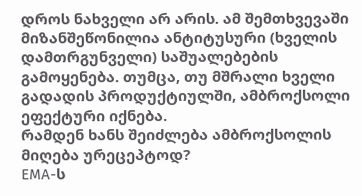დროს ნახველი არ არის. ამ შემთხვევაში მიზანშეწონილია ანტიტუსური (ხველის დამთრგუნველი) საშუალებების გამოყენება. თუმცა, თუ მშრალი ხველი გადადის პროდუქტიულში, ამბროქსოლი ეფექტური იქნება.
რამდენ ხანს შეიძლება ამბროქსოლის მიღება ურეცეპტოდ?
EMA-ს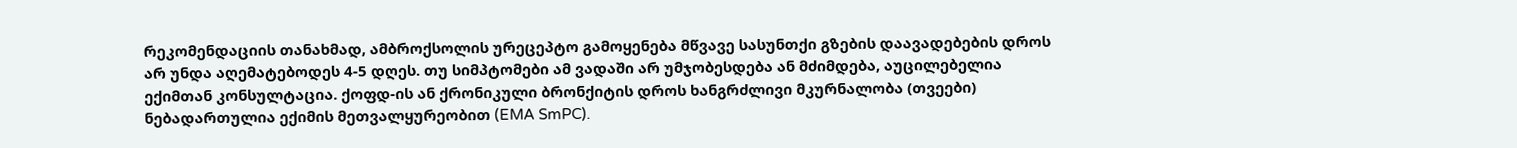რეკომენდაციის თანახმად, ამბროქსოლის ურეცეპტო გამოყენება მწვავე სასუნთქი გზების დაავადებების დროს არ უნდა აღემატებოდეს 4-5 დღეს. თუ სიმპტომები ამ ვადაში არ უმჯობესდება ან მძიმდება, აუცილებელია ექიმთან კონსულტაცია. ქოფდ-ის ან ქრონიკული ბრონქიტის დროს ხანგრძლივი მკურნალობა (თვეები) ნებადართულია ექიმის მეთვალყურეობით (EMA SmPC).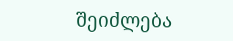შეიძლება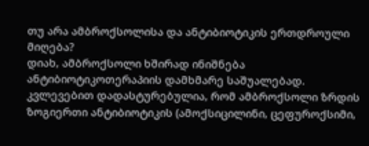თუ არა ამბროქსოლისა და ანტიბიოტიკის ერთდროული მიღება?
დიახ, ამბროქსოლი ხშირად ინიშნება ანტიბიოტიკოთერაპიის დამხმარე საშუალებად. კვლევებით დადასტურებულია, რომ ამბროქსოლი ზრდის ზოგიერთი ანტიბიოტიკის (ამოქსიცილინი, ცეფუროქსიმი,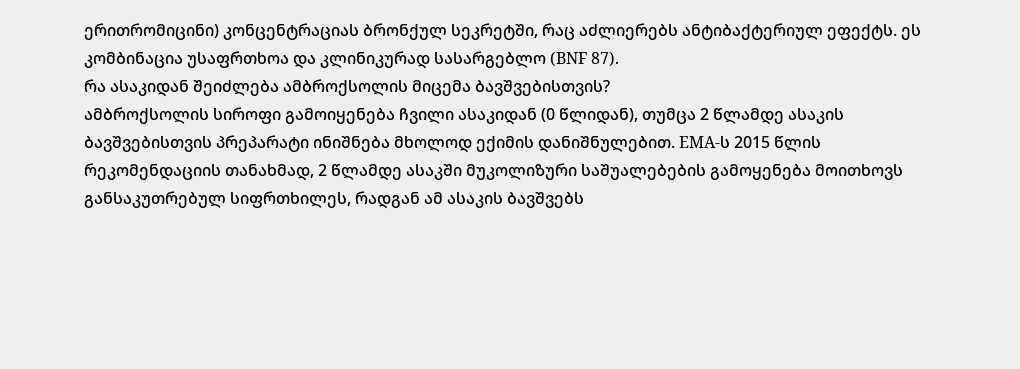ერითრომიცინი) კონცენტრაციას ბრონქულ სეკრეტში, რაც აძლიერებს ანტიბაქტერიულ ეფექტს. ეს კომბინაცია უსაფრთხოა და კლინიკურად სასარგებლო (BNF 87).
რა ასაკიდან შეიძლება ამბროქსოლის მიცემა ბავშვებისთვის?
ამბროქსოლის სიროფი გამოიყენება ჩვილი ასაკიდან (0 წლიდან), თუმცა 2 წლამდე ასაკის ბავშვებისთვის პრეპარატი ინიშნება მხოლოდ ექიმის დანიშნულებით. EMA-ს 2015 წლის რეკომენდაციის თანახმად, 2 წლამდე ასაკში მუკოლიზური საშუალებების გამოყენება მოითხოვს განსაკუთრებულ სიფრთხილეს, რადგან ამ ასაკის ბავშვებს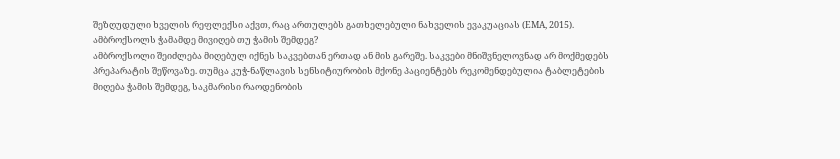შეზღუდული ხველის რეფლექსი აქვთ, რაც ართულებს გათხელებული ნახველის ევაკუაციას (EMA, 2015).
ამბროქსოლს ჭამამდე მივიღებ თუ ჭამის შემდეგ?
ამბროქსოლი შეიძლება მიღებულ იქნეს საკვებთან ერთად ან მის გარეშე. საკვები მნიშვნელოვნად არ მოქმედებს პრეპარატის შეწოვაზე. თუმცა კუჭ-ნაწლავის სენსიტიურობის მქონე პაციენტებს რეკომენდებულია ტაბლეტების მიღება ჭამის შემდეგ, საკმარისი რაოდენობის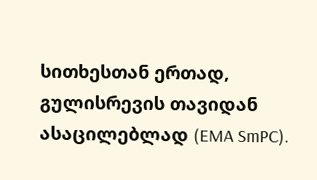სითხესთან ერთად, გულისრევის თავიდან ასაცილებლად (EMA SmPC).